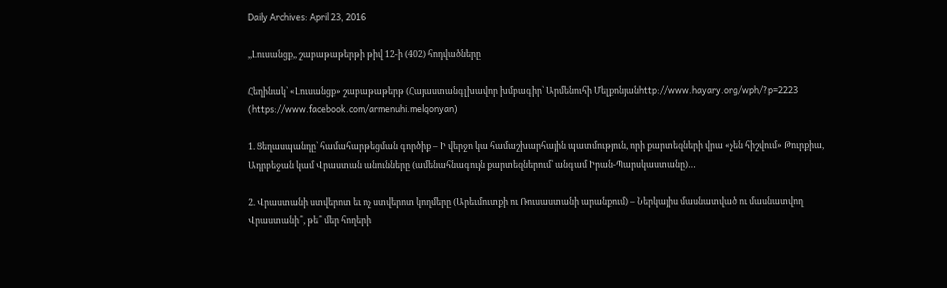Daily Archives: April 23, 2016

,,Լուսանցք,, շաբաթաթերթի թիվ 12-ի (402) հոդվածները

Հեղինակ՝ «Լուսանցք» շաբաթաթերթ (Հայաստանգլխավոր խմբագիր՝ Արմենուհի Մելքոնյանhttp://www.hayary.org/wph/?p=2223  (https://www.facebook.com/armenuhi.melqonyan)

1. Ցեղասպանդը՝ համահարթեցման գործիք – Ի վերջո կա համաշխարհային պատմություն, որի քարտեզների վրա «չեն հիշվում» Թուրքիա, Ադրբեջան կամ Վրաստան անունները (ամենահնագույն քարտեզներում՝ անգամ Իրան-Պարսկաստանը)…

2. Վրաստանի ստվերոտ եւ ոչ ստվերոտ կողմերը (Արեւմուտքի ու Ռուսաստանի արանքում) – Ներկայիս մասնատված ու մասնատվող Վրաստանի՞, թե՞ մեր հողերի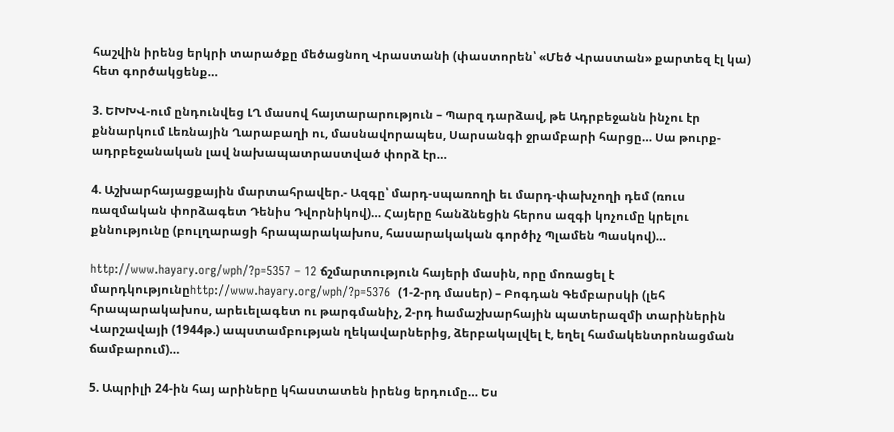հաշվին իրենց երկրի տարածքը մեծացնող Վրաստանի (փաստորեն՝ «Մեծ Վրաստան» քարտեզ էլ կա) հետ գործակցենք…

3. ԵԽԽՎ-ում ընդունվեց ԼՂ մասով հայտարարություն – Պարզ դարձավ, թե Ադրբեջանն ինչու էր քննարկում Լեռնային Ղարաբաղի ու, մասնավորապես, Սարսանգի ջրամբարի հարցը… Սա թուրք-ադրբեջանական լավ նախապատրաստված փորձ էր…

4. Աշխարհայացքային մարտահրավեր.- Ազգը՝ մարդ-սպառողի եւ մարդ-փախչողի դեմ (ռուս ռազմական փորձագետ Դենիս Դվորնիկով)… Հայերը հանձնեցին հերոս ազգի կոչումը կրելու քննությունը (բուլղարացի հրապարակախոս, հասարակական գործիչ Պլամեն Պասկով)…

http://www.hayary.org/wph/?p=5357 – 12 ճշմարտություն հայերի մասին, որը մոռացել է մարդկությունըhttp://www.hayary.org/wph/?p=5376  (1-2-րդ մասեր) – Բոգդան Գեմբարսկի (լեհ  հրապարակախոս, արեւելագետ ու թարգմանիչ, 2-րդ hամաշխարհային պատերազմի տարիներին Վարշավայի (1944թ.) ապստամբության ղեկավարներից, ձերբակալվել է, եղել համակենտրոնացման ճամբարում)…

5. Ապրիլի 24-ին հայ արիները կհաստատեն իրենց երդումը… Ես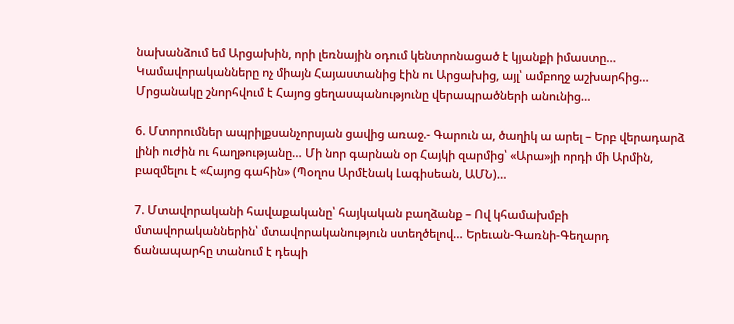նախանձում եմ Արցախին, որի լեռնային օդում կենտրոնացած է կյանքի իմաստը… Կամավորականները ոչ միայն Հայաստանից էին ու Արցախից, այլ՝ ամբողջ աշխարհից… Մրցանակը շնորհվում է Հայոց ցեղասպանությունը վերապրածների անունից…

6. Մտորումներ ապրիլքսանչորսյան ցավից առաջ.- Գարուն ա, ծաղիկ ա արել – Երբ վերադարձ լինի ուժին ու հաղթությանը… Մի նոր գարնան օր Հայկի զարմից՝ «Արա»յի որդի մի Արմին, բազմելու է «Հայոց գահին» (Պօղոս Արմէնակ Լագիսեան, ԱՄՆ)…

7. Մտավորականի հավաքականը՝ հայկական բաղձանք – Ով կհամախմբի մտավորականներին՝ մտավորականություն ստեղծելով… Երեւան-Գառնի-Գեղարդ ճանապարհը տանում է դեպի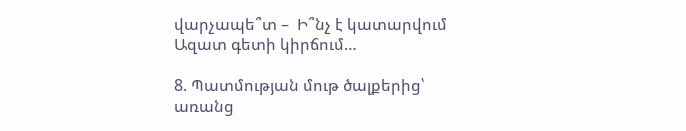վարչապե՞տ –  Ի՞նչ է կատարվում Ազատ գետի կիրճում…

8. Պատմության մութ ծալքերից՝ առանց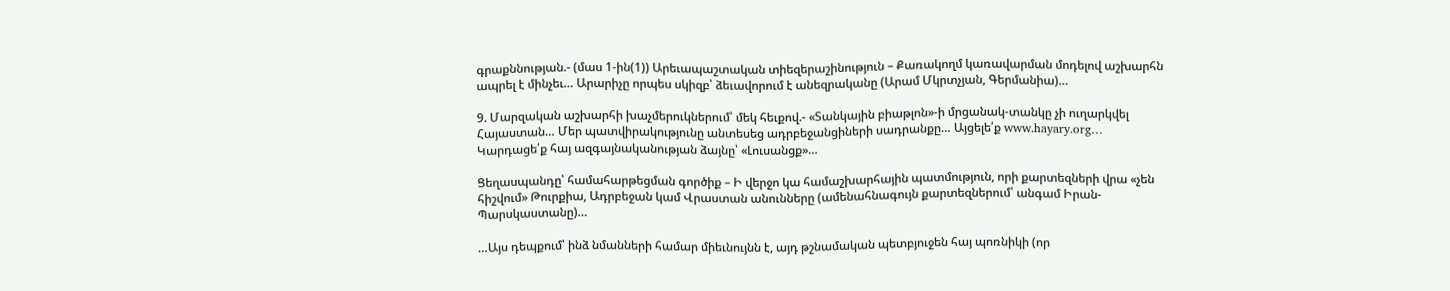գրաքննության.- (մաս 1-ին(1)) Արեւապաշտական տիեզերաշինություն – Քառակողմ կառավարման մոդելով աշխարհն ապրել է մինչեւ… Արարիչը որպես սկիզբ՝ ձեւավորում է անեզրականը (Արամ Մկրտչյան, Գերմանիա)…

9. Մարզական աշխարհի խաչմերուկներում՝ մեկ հեւքով.- «Տանկային բիաթլոն»-ի մրցանակ-տանկը չի ուղարկվել Հայաստան… Մեր պատվիրակությունը անտեսեց ադրբեջանցիների սադրանքը… Այցելե՛ք www.hayary.org… Կարդացե՛ք հայ ազգայնականության ձայնը՝ «Լուսանցք»…

Ցեղասպանդը՝ համահարթեցման գործիք – Ի վերջո կա համաշխարհային պատմություն, որի քարտեզների վրա «չեն հիշվում» Թուրքիա, Ադրբեջան կամ Վրաստան անունները (ամենահնագույն քարտեզներում՝ անգամ Իրան-Պարսկաստանը)…

…Այս դեպքում՝ ինձ նմանների համար միեւնույնն է, այդ թշնամական պետբյուջեն հայ պոռնիկի (որ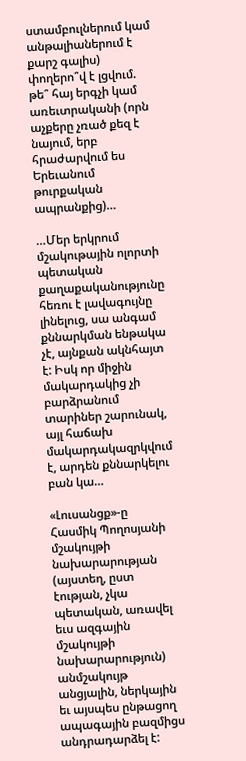ստամբուլներում կամ անթալիաներում է քարշ գալիս) փողերո՞վ է լցվում. թե՞ հայ երգչի կամ առեւտրականի (որն աչքերը չռած քեզ է նայում, երբ հրաժարվում ես Երեւանում թուրքական ապրանքից)…

…Մեր երկրում մշակութային ոլորտի պետական քաղաքականությունը հեռու է լավագույնը լինելուց, սա անգամ քննարկման ենթակա չէ, այնքան ակնհայտ է: Իսկ որ միջին մակարդակից չի բարձրանում տարիներ շարունակ, այլ հաճախ մակարդակազրկվում է, արդեն քննարկելու բան կա…

«Լուսանցք»-ը Հասմիկ Պողոսյանի մշակույթի նախարարության (այստեղ, ըստ էության, չկա պետական, առավել եւս ազգային մշակույթի նախարարություն) անմշակույթ անցյալին, ներկային եւ այսպես ընթացող ապագային բազմիցս անդրադարձել է: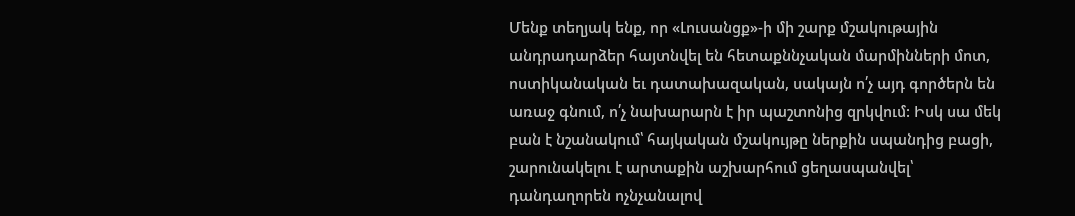Մենք տեղյակ ենք, որ «Լուսանցք»-ի մի շարք մշակութային անդրադարձեր հայտնվել են հետաքննչական մարմինների մոտ, ոստիկանական եւ դատախազական, սակայն ո՛չ այդ գործերն են առաջ գնում, ո՛չ նախարարն է իր պաշտոնից զրկվում: Իսկ սա մեկ բան է նշանակում՝ հայկական մշակույթը ներքին սպանդից բացի, շարունակելու է արտաքին աշխարհում ցեղասպանվել՝ դանդաղորեն ոչնչանալով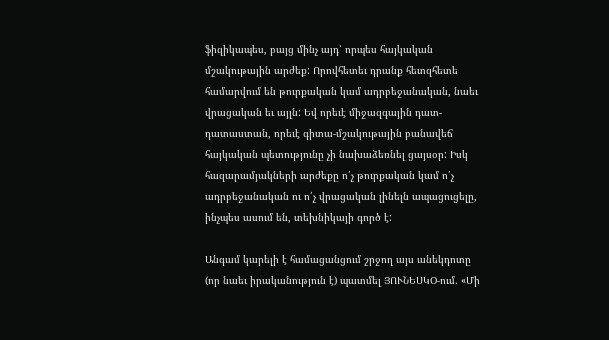ֆիզիկապես, բայց մինչ այդ՝ որպես հայկական մշակութային արժեք: Որովհետեւ դրանք հետզհետե համարվում են թուրքական կամ ադրբեջանական, նաեւ վրացական եւ այլն: Եվ որեւէ միջազգային դատ-դատաստան, որեւէ գիտա-մշակութային բանավեճ հայկական պետությունը չի նախաձեռնել ցայսօր: Իսկ հազարամյակների արժեքը ո՛չ թուրքական կամ ո՛չ ադրբեջանական ու ո՛չ վրացական լինելն ապացուցելը, ինչպես ասում են, տեխնիկայի գործ է:

Անգամ կարելի է համացանցում շրջող այս անեկդոտը (որ նաեւ իրականություն է) պատմել ՅՈՒՆԵՍԿՕ-ում. «Մի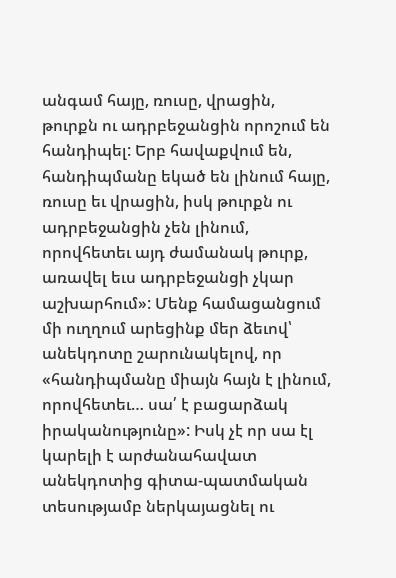անգամ հայը, ռուսը, վրացին, թուրքն ու ադրբեջանցին որոշում են հանդիպել: Երբ հավաքվում են, հանդիպմանը եկած են լինում հայը, ռուսը եւ վրացին, իսկ թուրքն ու ադրբեջանցին չեն լինում, որովհետեւ այդ ժամանակ թուրք, առավել եւս ադրբեջանցի չկար աշխարհում»: Մենք համացանցում մի ուղղում արեցինք մեր ձեւով՝ անեկդոտը շարունակելով, որ «հանդիպմանը միայն հայն է լինում, որովհետեւ… սա՛ է բացարձակ իրականությունը»: Իսկ չէ որ սա էլ կարելի է արժանահավատ անեկդոտից գիտա-պատմական տեսությամբ ներկայացնել ու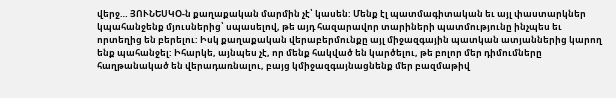վերջ… ՅՈՒՆԵՍԿՕ-ն քաղաքական մարմին չէ՝ կասեն: Մենք էլ պատմագիտական եւ այլ փաստարկներ կպահանջենք մյուսներից՝ սպասելով, թե այդ հազարավոր տարիների պատմությունը ինչպես եւ որտեղից են բերելու: Իսկ քաղաքական վերաբերմունքը այլ միջազգային պատկան ատյաններից կարող ենք պահանջել: Իհարկե, այնպես չէ, որ մենք հակված են կարծելու, թե բոլոր մեր դիմումները հաղթանակած են վերադառնալու, բայց կմիջազգայնացնենք մեր բազմաթիվ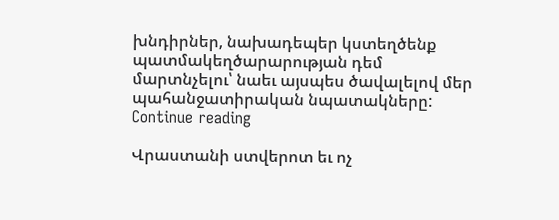խնդիրներ, նախադեպեր կստեղծենք պատմակեղծարարության դեմ մարտնչելու՝ նաեւ այսպես ծավալելով մեր պահանջատիրական նպատակները:   Continue reading

Վրաստանի ստվերոտ եւ ոչ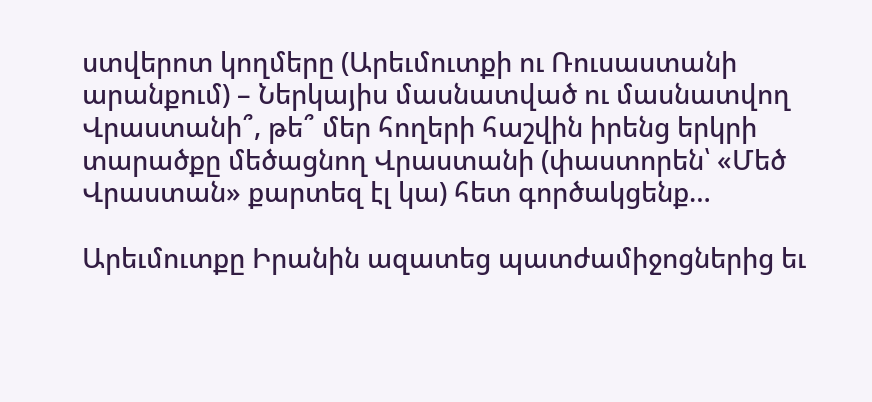ստվերոտ կողմերը (Արեւմուտքի ու Ռուսաստանի արանքում) – Ներկայիս մասնատված ու մասնատվող Վրաստանի՞, թե՞ մեր հողերի հաշվին իրենց երկրի տարածքը մեծացնող Վրաստանի (փաստորեն՝ «Մեծ Վրաստան» քարտեզ էլ կա) հետ գործակցենք…

Արեւմուտքը Իրանին ազատեց պատժամիջոցներից եւ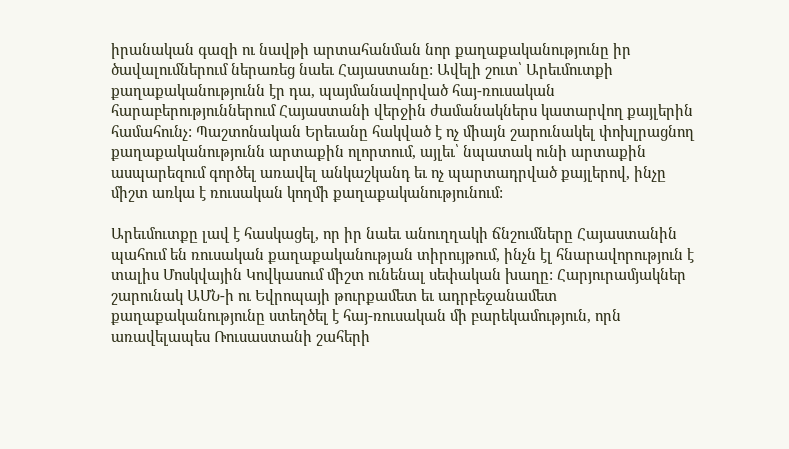իրանական գազի ու նավթի արտահանման նոր քաղաքականությունը իր ծավալումներում ներառեց նաեւ Հայաստանը: Ավելի շուտ՝ Արեւմուտքի քաղաքականությունն էր դա, պայմանավորված հայ-ռուսական հարաբերություններում Հայաստանի վերջին ժամանակներս կատարվող քայլերին համահունչ: Պաշտոնական Երեւանը հակված է ոչ միայն շարունակել փոխլրացնող քաղաքականությունն արտաքին ոլորտում, այլեւ՝ նպատակ ունի արտաքին ասպարեզում գործել առավել անկաշկանդ եւ ոչ պարտադրված քայլերով, ինչը միշտ առկա է ռուսական կողմի քաղաքականությունում:

Արեւմուտքը լավ է հասկացել, որ իր նաեւ անուղղակի ճնշումները Հայաստանին պահում են ռուսական քաղաքականության տիրույթում, ինչն էլ հնարավորություն է տալիս Մոսկվային Կովկասում միշտ ունենալ սեփական խաղը: Հարյուրամյակներ շարունակ ԱՄՆ-ի ու Եվրոպայի թուրքամետ եւ ադրբեջանամետ քաղաքականությունը ստեղծել է հայ-ռուսական մի բարեկամություն, որն առավելապես Ռուսաստանի շահերի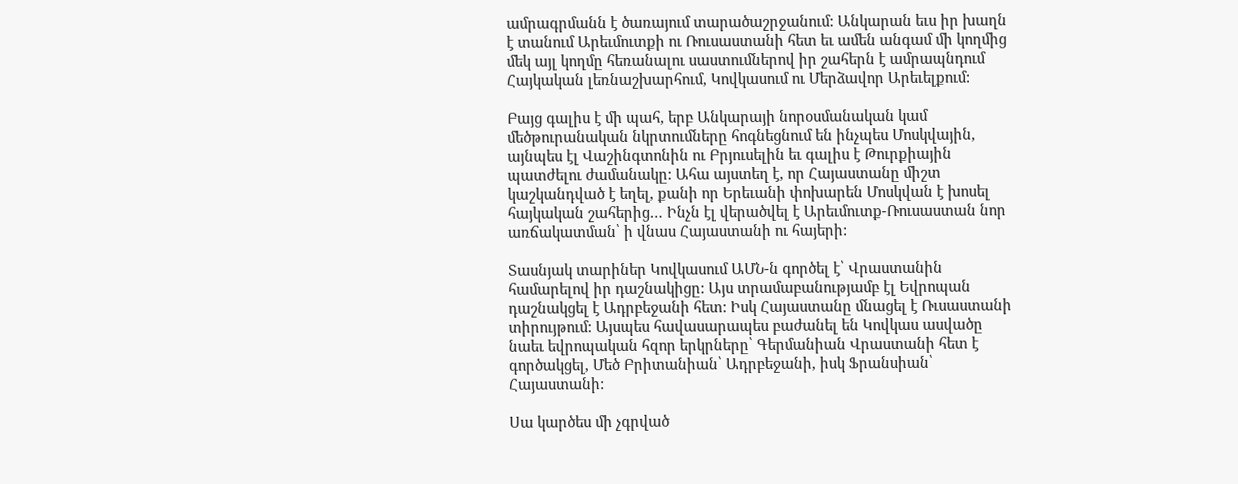ամրագրմանն է ծառայում տարածաշրջանում: Անկարան եւս իր խաղն է տանում Արեւմուտքի ու Ռուսաստանի հետ եւ ամեն անգամ մի կողմից մեկ այլ կողմը հեռանալու սաստումներով իր շահերն է ամրապնդում Հայկական լեռնաշխարհում, Կովկասում ու Մերձավոր Արեւելքում:

Բայց գալիս է մի պահ, երբ Անկարայի նորօսմանական կամ մեծթուրանական նկրտումները հոգնեցնում են ինչպես Մոսկվային, այնպես էլ Վաշինգտոնին ու Բրյուսելին եւ գալիս է Թուրքիային պատժելու ժամանակը: Ահա այստեղ է, որ Հայաստանը միշտ կաշկանդված է եղել, քանի որ Երեւանի փոխարեն Մոսկվան է խոսել հայկական շահերից… Ինչն էլ վերածվել է Արեւմուտք-Ռուսաստան նոր առճակատման՝ ի վնաս Հայաստանի ու հայերի:

Տասնյակ տարիներ Կովկասում ԱՄՆ-ն գործել է՝ Վրաստանին համարելով իր դաշնակիցը: Այս տրամաբանությամբ էլ Եվրոպան դաշնակցել է Ադրբեջանի հետ: Իսկ Հայաստանը մնացել է Ռւսաստանի տիրույթում: Այսպես հավասարապես բաժանել են Կովկաս ասվածը նաեւ եվրոպական հզոր երկրները՝ Գերմանիան Վրաստանի հետ է գործակցել, Մեծ Բրիտանիան՝ Ադրբեջանի, իսկ Ֆրանսիան՝ Հայաստանի:

Սա կարծես մի չգրված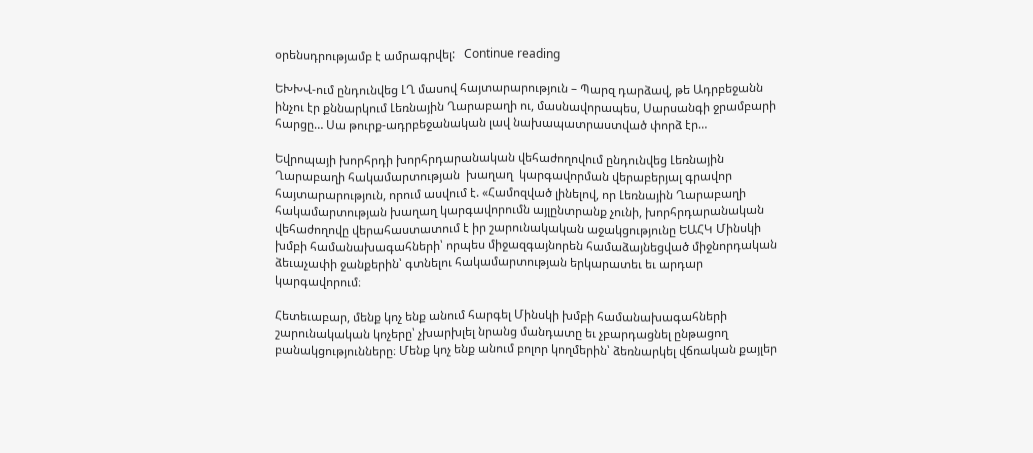օրենսդրությամբ է ամրագրվել:   Continue reading

ԵԽԽՎ-ում ընդունվեց ԼՂ մասով հայտարարություն – Պարզ դարձավ, թե Ադրբեջանն ինչու էր քննարկում Լեռնային Ղարաբաղի ու, մասնավորապես, Սարսանգի ջրամբարի հարցը… Սա թուրք-ադրբեջանական լավ նախապատրաստված փորձ էր…

Եվրոպայի խորհրդի խորհրդարանական վեհաժողովում ընդունվեց Լեռնային Ղարաբաղի հակամարտության  խաղաղ  կարգավորման վերաբերյալ գրավոր հայտարարություն, որում ասվում է. «Համոզված լինելով, որ Լեռնային Ղարաբաղի հակամարտության խաղաղ կարգավորումն այլընտրանք չունի, խորհրդարանական վեհաժողովը վերահաստատում է իր շարունակական աջակցությունը ԵԱՀԿ Մինսկի խմբի համանախագահների՝ որպես միջազգայնորեն համաձայնեցված միջնորդական ձեւաչափի ջանքերին՝ գտնելու հակամարտության երկարատեւ եւ արդար կարգավորում։

Հետեւաբար, մենք կոչ ենք անում հարգել Մինսկի խմբի համանախագահների շարունակական կոչերը՝ չխարխլել նրանց մանդատը եւ չբարդացնել ընթացող բանակցությունները։ Մենք կոչ ենք անում բոլոր կողմերին՝ ձեռնարկել վճռական քայլեր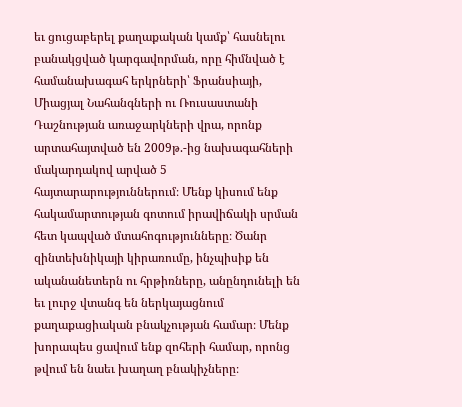եւ ցուցաբերել քաղաքական կամք՝ հասնելու բանակցված կարգավորման, որը հիմնված է համանախագահ երկրների՝ Ֆրանսիայի, Միացյալ Նահանգների ու Ռուսաստանի Դաշնության առաջարկների վրա, որոնք արտահայտված են 2009թ.-ից նախագահների մակարդակով արված 5 հայտարարություններում։ Մենք կիսում ենք հակամարտության գոտում իրավիճակի սրման հետ կապված մտահոգությունները։ Ծանր զինտեխնիկայի կիրառումը, ինչպիսիք են ականանետերն ու հրթիռները, անընդունելի են եւ լուրջ վտանգ են ներկայացնում քաղաքացիական բնակչության համար։ Մենք խորապես ցավում ենք զոհերի համար, որոնց թվում են նաեւ խաղաղ բնակիչները։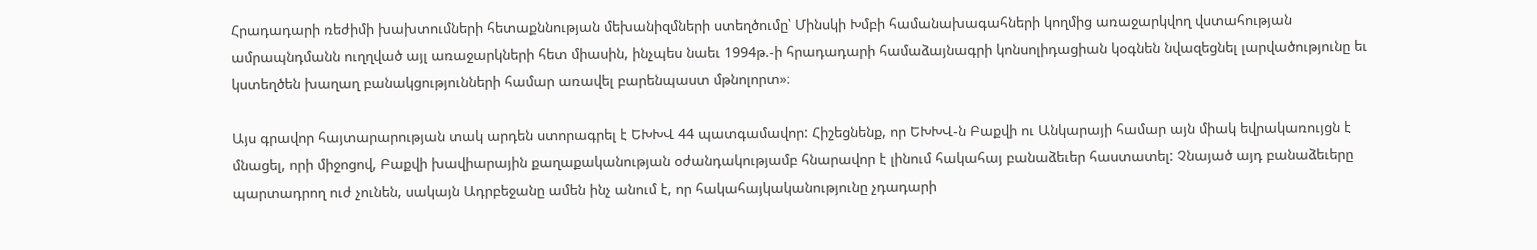Հրադադարի ռեժիմի խախտումների հետաքննության մեխանիզմների ստեղծումը՝ Մինսկի Խմբի համանախագահների կողմից առաջարկվող վստահության ամրապնդմանն ուղղված այլ առաջարկների հետ միասին, ինչպես նաեւ 1994թ.-ի հրադադարի համաձայնագրի կոնսոլիդացիան կօգնեն նվազեցնել լարվածությունը եւ կստեղծեն խաղաղ բանակցությունների համար առավել բարենպաստ մթնոլորտ»։

Այս գրավոր հայտարարության տակ արդեն ստորագրել է ԵԽԽՎ 44 պատգամավոր: Հիշեցնենք, որ ԵԽԽՎ-ն Բաքվի ու Անկարայի համար այն միակ եվրակառույցն է մնացել, որի միջոցով, Բաքվի խավիարային քաղաքականության օժանդակությամբ հնարավոր է լինում հակահայ բանաձեւեր հաստատել: Չնայած այդ բանաձեւերը պարտադրող ուժ չունեն, սակայն Ադրբեջանը ամեն ինչ անում է, որ հակահայկականությունը չդադարի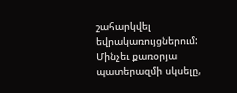շահարկվել եվրակառույցներում: Մինչեւ քառօրյա պատերազմի սկսելը,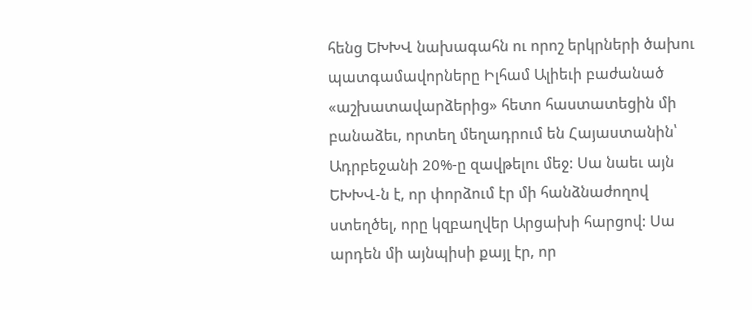հենց ԵԽԽՎ նախագահն ու որոշ երկրների ծախու պատգամավորները Իլհամ Ալիեւի բաժանած «աշխատավարձերից» հետո հաստատեցին մի բանաձեւ, որտեղ մեղադրում են Հայաստանին՝ Ադրբեջանի 20%-ը զավթելու մեջ: Սա նաեւ այն ԵԽԽՎ-ն է, որ փորձում էր մի հանձնաժողով ստեղծել, որը կզբաղվեր Արցախի հարցով: Սա արդեն մի այնպիսի քայլ էր, որ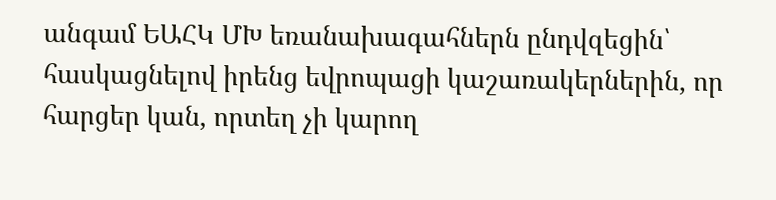անգամ ԵԱՀԿ ՄԽ եռանախագահներն ընդվզեցին՝ հասկացնելով իրենց եվրոպացի կաշառակերներին, որ հարցեր կան, որտեղ չի կարող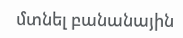մտնել բանանային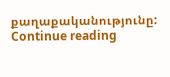քաղաքականությունը:   Continue reading